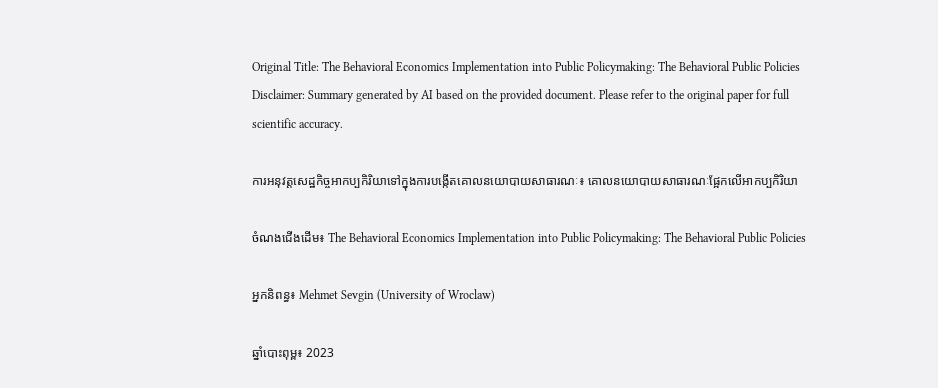Original Title: The Behavioral Economics Implementation into Public Policymaking: The Behavioral Public Policies
Disclaimer: Summary generated by AI based on the provided document. Please refer to the original paper for full scientific accuracy.

ការអនុវត្តសេដ្ឋកិច្ចអាកប្បកិរិយាទៅក្នុងការបង្កើតគោលនយោបាយសាធារណៈ៖ គោលនយោបាយសាធារណៈផ្អែកលើអាកប្បកិរិយា

ចំណងជើងដើម៖ The Behavioral Economics Implementation into Public Policymaking: The Behavioral Public Policies

អ្នកនិពន្ធ៖ Mehmet Sevgin (University of Wroclaw)

ឆ្នាំបោះពុម្ព៖ 2023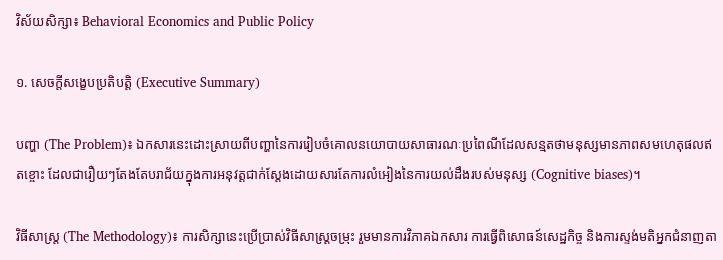វិស័យសិក្សា៖ Behavioral Economics and Public Policy

១. សេចក្តីសង្ខេបប្រតិបត្តិ (Executive Summary)

បញ្ហា (The Problem)៖ ឯកសារនេះដោះស្រាយពីបញ្ហានៃការរៀបចំគោលនយោបាយសាធារណៈប្រពៃណីដែលសន្មតថាមនុស្សមានភាពសមហេតុផលឥតខ្ចោះ ដែលជារឿយៗតែងតែបរាជ័យក្នុងការអនុវត្តជាក់ស្តែងដោយសារតែការលំអៀងនៃការយល់ដឹងរបស់មនុស្ស (Cognitive biases)។

វិធីសាស្ត្រ (The Methodology)៖ ការសិក្សានេះប្រើប្រាស់វិធីសាស្ត្រចម្រុះ រួមមានការវិភាគឯកសារ ការធ្វើពិសោធន៍សេដ្ឋកិច្ច និងការស្ទង់មតិអ្នកជំនាញតា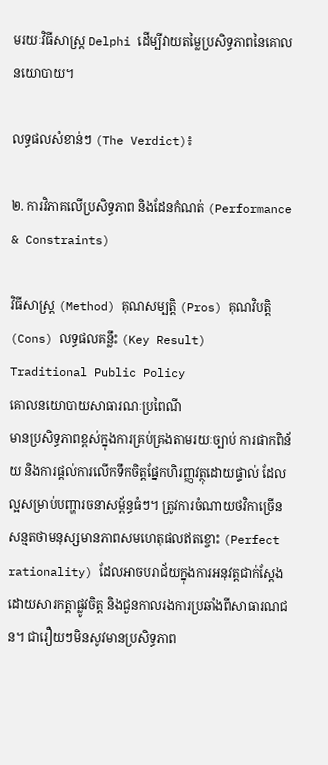មរយៈវិធីសាស្ត្រ Delphi ដើម្បីវាយតម្លៃប្រសិទ្ធភាពនៃគោលនយោបាយ។

លទ្ធផលសំខាន់ៗ (The Verdict)៖

២. ការវិភាគលើប្រសិទ្ធភាព និងដែនកំណត់ (Performance & Constraints)

វិធីសាស្ត្រ (Method) គុណសម្បត្តិ (Pros) គុណវិបត្តិ (Cons) លទ្ធផលគន្លឹះ (Key Result)
Traditional Public Policy
គោលនយោបាយសាធារណៈប្រពៃណី
មានប្រសិទ្ធភាពខ្ពស់ក្នុងការគ្រប់គ្រងតាមរយៈច្បាប់ ការផាកពិន័យ និងការផ្តល់ការលើកទឹកចិត្តផ្នែកហិរញ្ញវត្ថុដោយផ្ទាល់ ដែលល្អសម្រាប់បញ្ហារចនាសម្ព័ន្ធធំៗ។ ត្រូវការចំណាយថវិកាច្រើន សន្មតថាមនុស្សមានភាពសមហេតុផលឥតខ្ចោះ (Perfect rationality) ដែលអាចបរាជ័យក្នុងការអនុវត្តជាក់ស្តែងដោយសារកត្តាផ្លូវចិត្ត និងជួនកាលរងការប្រឆាំងពីសាធារណជន។ ជារឿយៗមិនសូវមានប្រសិទ្ធភាព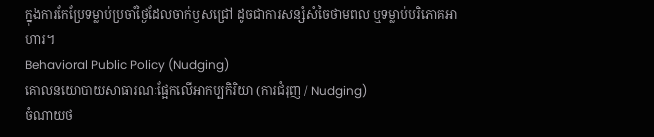ក្នុងការកែប្រែទម្លាប់ប្រចាំថ្ងៃដែលចាក់ឫសជ្រៅ ដូចជាការសន្សំសំចៃថាមពល ឬទម្លាប់បរិភោគអាហារ។
Behavioral Public Policy (Nudging)
គោលនយោបាយសាធារណៈផ្អែកលើអាកប្បកិរិយា (ការជំរុញ / Nudging)
ចំណាយថ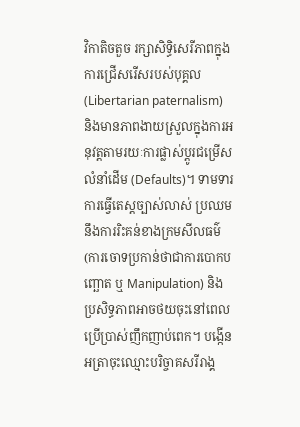វិកាតិចតួច រក្សាសិទ្ធិសេរីភាពក្នុងការជ្រើសរើសរបស់បុគ្គល (Libertarian paternalism) និងមានភាពងាយស្រួលក្នុងការអនុវត្តតាមរយៈការផ្លាស់ប្តូរជម្រើសលំនាំដើម (Defaults)។ ទាមទារការធ្វើតេស្តច្បាស់លាស់ ប្រឈមនឹងការរិះគន់ខាងក្រមសីលធម៌ (ការចោទប្រកាន់ថាជាការបោកបញ្ឆោត ឬ Manipulation) និងប្រសិទ្ធភាពអាចថយចុះនៅពេលប្រើប្រាស់ញឹកញាប់ពេក។ បង្កើនអត្រាចុះឈ្មោះបរិច្ចាគសរីរាង្គ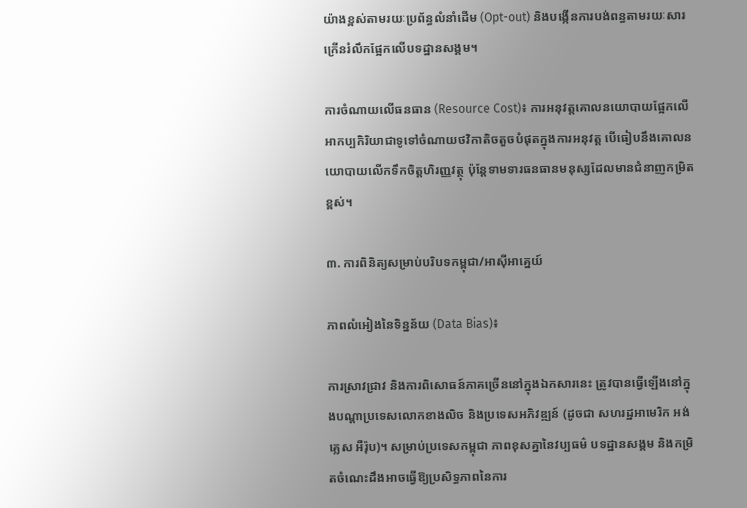យ៉ាងខ្ពស់តាមរយៈប្រព័ន្ធលំនាំដើម (Opt-out) និងបង្កើនការបង់ពន្ធតាមរយៈសារក្រើនរំលឹកផ្អែកលើបទដ្ឋានសង្គម។

ការចំណាយលើធនធាន (Resource Cost)៖ ការអនុវត្តគោលនយោបាយផ្អែកលើអាកប្បកិរិយាជាទូទៅចំណាយថវិកាតិចតួចបំផុតក្នុងការអនុវត្ត បើធៀបនឹងគោលនយោបាយលើកទឹកចិត្តហិរញ្ញវត្ថុ ប៉ុន្តែទាមទារធនធានមនុស្សដែលមានជំនាញកម្រិតខ្ពស់។

៣. ការពិនិត្យសម្រាប់បរិបទកម្ពុជា/អាស៊ីអាគ្នេយ៍

ភាពលំអៀងនៃទិន្នន័យ (Data Bias)៖

ការស្រាវជ្រាវ និងការពិសោធន៍ភាគច្រើននៅក្នុងឯកសារនេះ ត្រូវបានធ្វើឡើងនៅក្នុងបណ្តាប្រទេសលោកខាងលិច និងប្រទេសអភិវឌ្ឍន៍ (ដូចជា សហរដ្ឋអាមេរិក អង់គ្លេស អឺរ៉ុប)។ សម្រាប់ប្រទេសកម្ពុជា ភាពខុសគ្នានៃវប្បធម៌ បទដ្ឋានសង្គម និងកម្រិតចំណេះដឹងអាចធ្វើឱ្យប្រសិទ្ធភាពនៃការ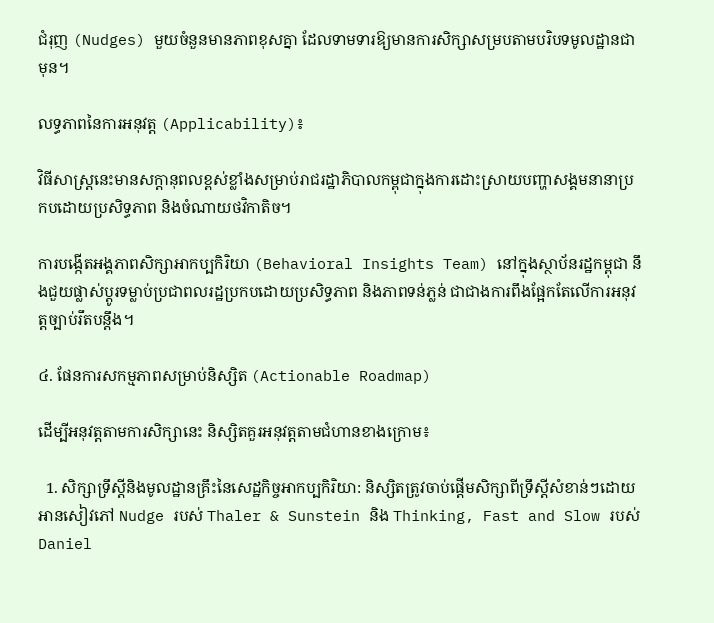ជំរុញ (Nudges) មួយចំនួនមានភាពខុសគ្នា ដែលទាមទារឱ្យមានការសិក្សាសម្របតាមបរិបទមូលដ្ឋានជាមុន។

លទ្ធភាពនៃការអនុវត្ត (Applicability)៖

វិធីសាស្ត្រនេះមានសក្តានុពលខ្ពស់ខ្លាំងសម្រាប់រាជរដ្ឋាភិបាលកម្ពុជាក្នុងការដោះស្រាយបញ្ហាសង្គមនានាប្រកបដោយប្រសិទ្ធភាព និងចំណាយថវិកាតិច។

ការបង្កើតអង្គភាពសិក្សាអាកប្បកិរិយា (Behavioral Insights Team) នៅក្នុងស្ថាប័នរដ្ឋកម្ពុជា នឹងជួយផ្លាស់ប្តូរទម្លាប់ប្រជាពលរដ្ឋប្រកបដោយប្រសិទ្ធភាព និងភាពទន់ភ្លន់ ជាជាងការពឹងផ្អែកតែលើការអនុវត្តច្បាប់រឹតបន្តឹង។

៤. ផែនការសកម្មភាពសម្រាប់និស្សិត (Actionable Roadmap)

ដើម្បីអនុវត្តតាមការសិក្សានេះ និស្សិតគួរអនុវត្តតាមជំហានខាងក្រោម៖

  1. សិក្សាទ្រឹស្តីនិងមូលដ្ឋានគ្រឹះនៃសេដ្ឋកិច្ចអាកប្បកិរិយា: និស្សិតត្រូវចាប់ផ្តើមសិក្សាពីទ្រឹស្តីសំខាន់ៗដោយអានសៀវភៅ Nudge របស់ Thaler & Sunstein និង Thinking, Fast and Slow របស់ Daniel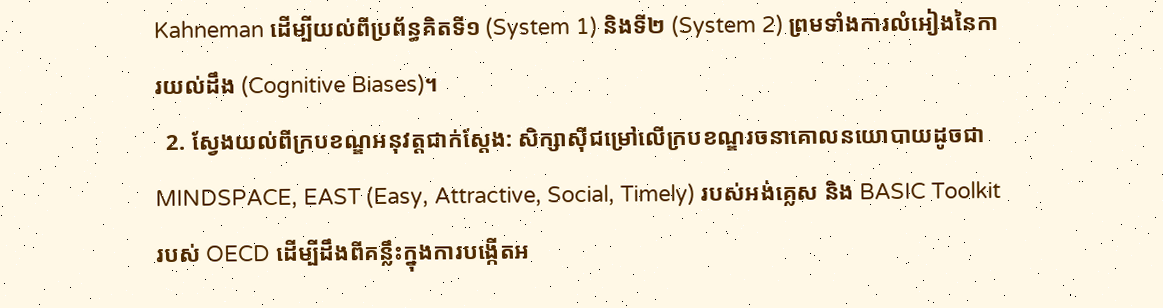Kahneman ដើម្បីយល់ពីប្រព័ន្ធគិតទី១ (System 1) និងទី២ (System 2) ព្រមទាំងការលំអៀងនៃការយល់ដឹង (Cognitive Biases)។
  2. ស្វែងយល់ពីក្របខណ្ឌអនុវត្តជាក់ស្តែង: សិក្សាស៊ីជម្រៅលើក្របខណ្ឌរចនាគោលនយោបាយដូចជា MINDSPACE, EAST (Easy, Attractive, Social, Timely) របស់អង់គ្លេស និង BASIC Toolkit របស់ OECD ដើម្បីដឹងពីគន្លឹះក្នុងការបង្កើតអ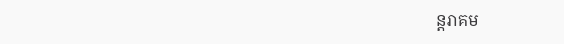ន្តរាគម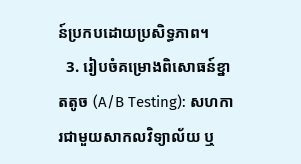ន៍ប្រកបដោយប្រសិទ្ធភាព។
  3. រៀបចំគម្រោងពិសោធន៍ខ្នាតតូច (A/B Testing): សហការជាមួយសាកលវិទ្យាល័យ ឬ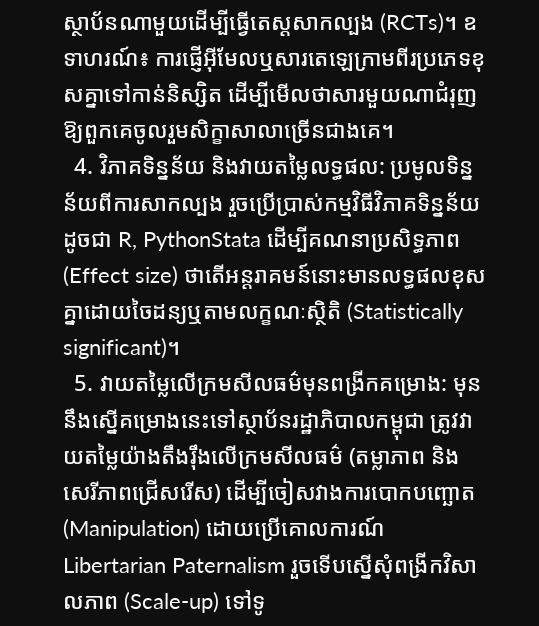ស្ថាប័នណាមួយដើម្បីធ្វើតេស្តសាកល្បង (RCTs)។ ឧទាហរណ៍៖ ការផ្ញើអ៊ីមែលឬសារតេឡេក្រាមពីរប្រភេទខុសគ្នាទៅកាន់និស្សិត ដើម្បីមើលថាសារមួយណាជំរុញឱ្យពួកគេចូលរួមសិក្ខាសាលាច្រើនជាងគេ។
  4. វិភាគទិន្នន័យ និងវាយតម្លៃលទ្ធផល: ប្រមូលទិន្នន័យពីការសាកល្បង រួចប្រើប្រាស់កម្មវិធីវិភាគទិន្នន័យដូចជា R, PythonStata ដើម្បីគណនាប្រសិទ្ធភាព (Effect size) ថាតើអន្តរាគមន៍នោះមានលទ្ធផលខុសគ្នាដោយចៃដន្យឬតាមលក្ខណៈស្ថិតិ (Statistically significant)។
  5. វាយតម្លៃលើក្រមសីលធម៌មុនពង្រីកគម្រោង: មុននឹងស្នើគម្រោងនេះទៅស្ថាប័នរដ្ឋាភិបាលកម្ពុជា ត្រូវវាយតម្លៃយ៉ាងតឹងរ៉ឹងលើក្រមសីលធម៌ (តម្លាភាព និងសេរីភាពជ្រើសរើស) ដើម្បីចៀសវាងការបោកបញ្ឆោត (Manipulation) ដោយប្រើគោលការណ៍ Libertarian Paternalism រួចទើបស្នើសុំពង្រីកវិសាលភាព (Scale-up) ទៅទូ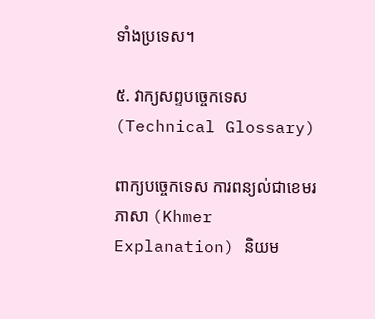ទាំងប្រទេស។

៥. វាក្យសព្ទបច្ចេកទេស (Technical Glossary)

ពាក្យបច្ចេកទេស ការពន្យល់ជាខេមរភាសា (Khmer Explanation) និយម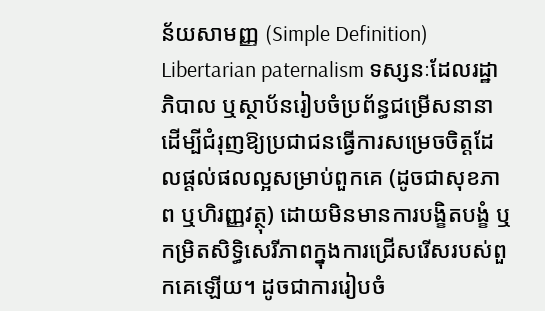ន័យសាមញ្ញ (Simple Definition)
Libertarian paternalism ទស្សនៈដែលរដ្ឋាភិបាល ឬស្ថាប័នរៀបចំប្រព័ន្ធជម្រើសនានាដើម្បីជំរុញឱ្យប្រជាជនធ្វើការសម្រេចចិត្តដែលផ្តល់ផលល្អសម្រាប់ពួកគេ (ដូចជាសុខភាព ឬហិរញ្ញវត្ថុ) ដោយមិនមានការបង្ខិតបង្ខំ ឬកម្រិតសិទ្ធិសេរីភាពក្នុងការជ្រើសរើសរបស់ពួកគេឡើយ។ ដូចជាការរៀបចំ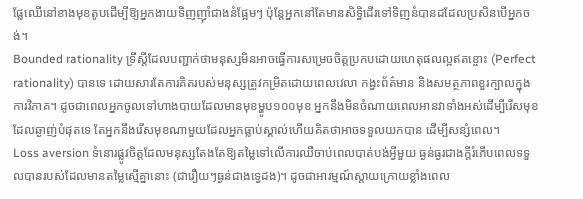ផ្លែឈើនៅខាងមុខតូបដើម្បីឱ្យអ្នកងាយទិញញ៉ាំជាងនំផ្អែមៗ ប៉ុន្តែអ្នកនៅតែមានសិទ្ធិដើរទៅទិញនំបានដដែលប្រសិនបើអ្នកចង់។
Bounded rationality ទ្រឹស្តីដែលបញ្ជាក់ថាមនុស្សមិនអាចធ្វើការសម្រេចចិត្តប្រកបដោយហេតុផលល្អឥតខ្ចោះ (Perfect rationality) បានទេ ដោយសារតែការគិតរបស់មនុស្សត្រូវកម្រិតដោយពេលវេលា កង្វះព័ត៌មាន និងសមត្ថភាពខួរក្បាលក្នុងការវិភាគ។ ដូចជាពេលអ្នកចូលទៅហាងបាយដែលមានមុខម្ហូប១០០មុខ អ្នកនឹងមិនចំណាយពេលអានវាទាំងអស់ដើម្បីរើសមុខដែលឆ្ងាញ់បំផុតទេ តែអ្នកនឹងរើសមុខណាមួយដែលអ្នកធ្លាប់ស្គាល់ហើយគិតថាអាចទទួលយកបាន ដើម្បីសន្សំពេល។
Loss aversion ទំនោរផ្លូវចិត្តដែលមនុស្សតែងតែឱ្យតម្លៃទៅលើការឈឺចាប់ពេលបាត់បង់អ្វីមួយ ធ្ងន់ធ្ងរជាងក្តីរំភើបពេលទទួលបានរបស់ដែលមានតម្លៃស្មើគ្នានោះ (ជារឿយៗធ្ងន់ជាងទ្វេដង)។ ដូចជាអារម្មណ៍ស្តាយក្រោយខ្លាំងពេល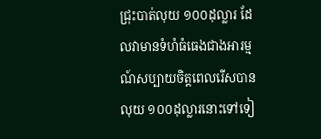ជ្រុះបាត់លុយ ១០០ដុល្លារ ដែលវាមានទំហំធំធេងជាងអារម្មណ៍សប្បាយចិត្តពេលរើសបានលុយ ១០០ដុល្លារនោះទៅទៀ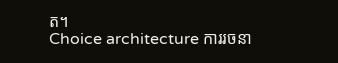ត។
Choice architecture ការរចនា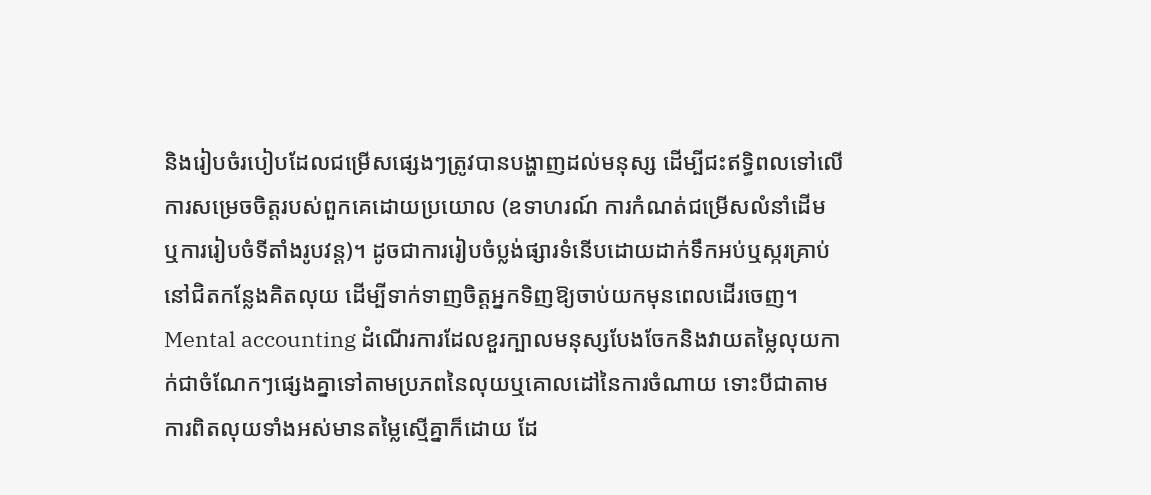និងរៀបចំរបៀបដែលជម្រើសផ្សេងៗត្រូវបានបង្ហាញដល់មនុស្ស ដើម្បីជះឥទ្ធិពលទៅលើការសម្រេចចិត្តរបស់ពួកគេដោយប្រយោល (ឧទាហរណ៍ ការកំណត់ជម្រើសលំនាំដើម ឬការរៀបចំទីតាំងរូបវន្ត)។ ដូចជាការរៀបចំប្លង់ផ្សារទំនើបដោយដាក់ទឹកអប់ឬស្ករគ្រាប់នៅជិតកន្លែងគិតលុយ ដើម្បីទាក់ទាញចិត្តអ្នកទិញឱ្យចាប់យកមុនពេលដើរចេញ។
Mental accounting ដំណើរការដែលខួរក្បាលមនុស្សបែងចែកនិងវាយតម្លៃលុយកាក់ជាចំណែកៗផ្សេងគ្នាទៅតាមប្រភពនៃលុយឬគោលដៅនៃការចំណាយ ទោះបីជាតាមការពិតលុយទាំងអស់មានតម្លៃស្មើគ្នាក៏ដោយ ដែ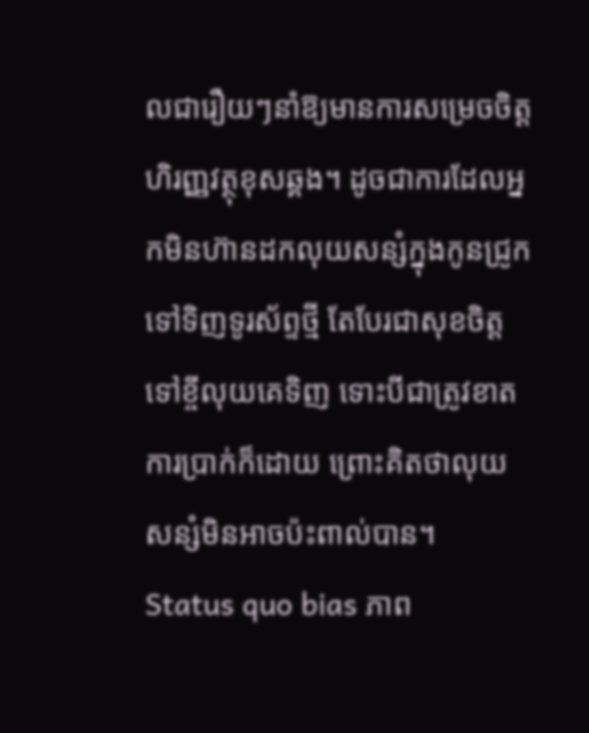លជារឿយៗនាំឱ្យមានការសម្រេចចិត្តហិរញ្ញវត្ថុខុសឆ្គង។ ដូចជាការដែលអ្នកមិនហ៊ានដកលុយសន្សំក្នុងកូនជ្រូកទៅទិញទូរស័ព្ទថ្មី តែបែរជាសុខចិត្តទៅខ្ចីលុយគេទិញ ទោះបីជាត្រូវខាតការប្រាក់ក៏ដោយ ព្រោះគិតថាលុយសន្សំមិនអាចប៉ះពាល់បាន។
Status quo bias ភាព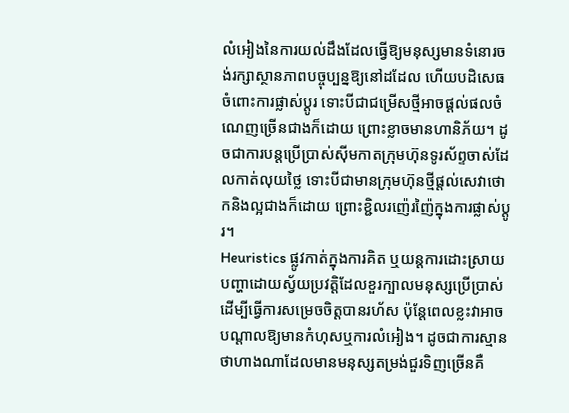លំអៀងនៃការយល់ដឹងដែលធ្វើឱ្យមនុស្សមានទំនោរចង់រក្សាស្ថានភាពបច្ចុប្បន្នឱ្យនៅដដែល ហើយបដិសេធចំពោះការផ្លាស់ប្តូរ ទោះបីជាជម្រើសថ្មីអាចផ្តល់ផលចំណេញច្រើនជាងក៏ដោយ ព្រោះខ្លាចមានហានិភ័យ។ ដូចជាការបន្តប្រើប្រាស់ស៊ីមកាតក្រុមហ៊ុនទូរស័ព្ទចាស់ដែលកាត់លុយថ្លៃ ទោះបីជាមានក្រុមហ៊ុនថ្មីផ្តល់សេវាថោកនិងល្អជាងក៏ដោយ ព្រោះខ្ជិលរញ៉េរញ៉ៃក្នុងការផ្លាស់ប្តូរ។
Heuristics ផ្លូវកាត់ក្នុងការគិត ឬយន្តការដោះស្រាយបញ្ហាដោយស្វ័យប្រវត្តិដែលខួរក្បាលមនុស្សប្រើប្រាស់ដើម្បីធ្វើការសម្រេចចិត្តបានរហ័ស ប៉ុន្តែពេលខ្លះវាអាចបណ្តាលឱ្យមានកំហុសឬការលំអៀង។ ដូចជាការស្មានថាហាងណាដែលមានមនុស្សតម្រង់ជួរទិញច្រើនគឺ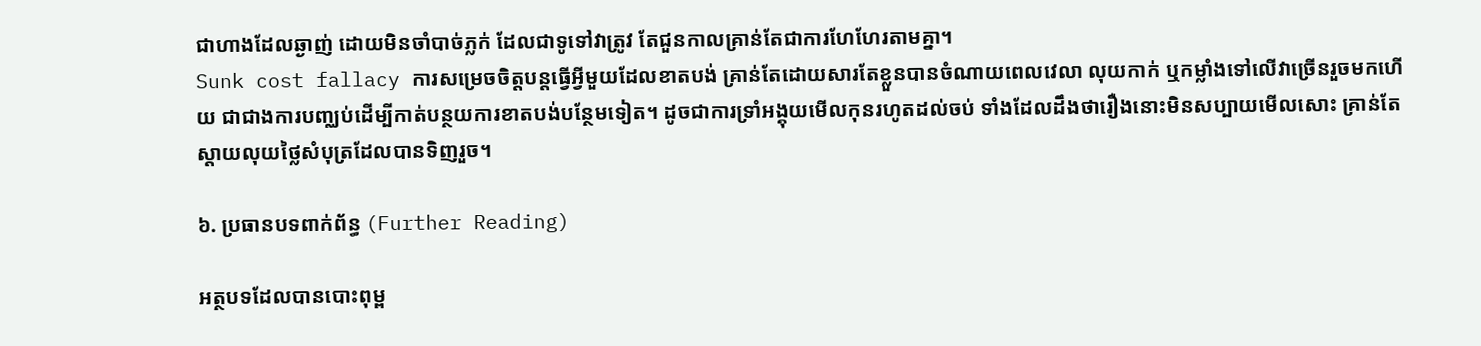ជាហាងដែលឆ្ងាញ់ ដោយមិនចាំបាច់ភ្លក់ ដែលជាទូទៅវាត្រូវ តែជួនកាលគ្រាន់តែជាការហែហែរតាមគ្នា។
Sunk cost fallacy ការសម្រេចចិត្តបន្តធ្វើអ្វីមួយដែលខាតបង់ គ្រាន់តែដោយសារតែខ្លួនបានចំណាយពេលវេលា លុយកាក់ ឬកម្លាំងទៅលើវាច្រើនរួចមកហើយ ជាជាងការបញ្ឈប់ដើម្បីកាត់បន្ថយការខាតបង់បន្ថែមទៀត។ ដូចជាការទ្រាំអង្គុយមើលកុនរហូតដល់ចប់ ទាំងដែលដឹងថារឿងនោះមិនសប្បាយមើលសោះ គ្រាន់តែស្តាយលុយថ្លៃសំបុត្រដែលបានទិញរួច។

៦. ប្រធានបទពាក់ព័ន្ធ (Further Reading)

អត្ថបទដែលបានបោះពុម្ព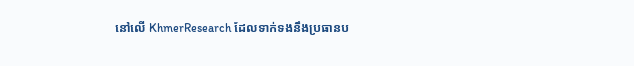នៅលើ KhmerResearch ដែលទាក់ទងនឹងប្រធានប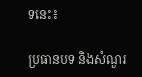ទនេះ៖

ប្រធានបទ និងសំណួរ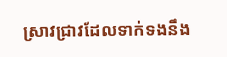ស្រាវជ្រាវដែលទាក់ទងនឹង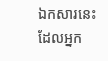ឯកសារនេះ ដែលអ្នក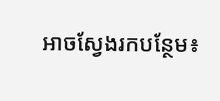អាចស្វែងរកបន្ថែម៖